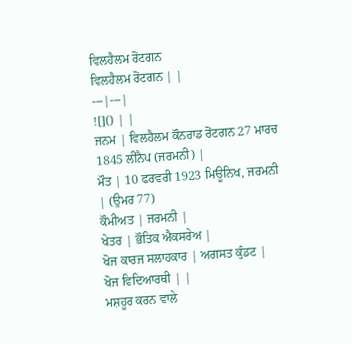ਵਿਲਹੈਲਮ ਰੋਂਟਗਨ
ਵਿਲਹੈਲਮ ਰੋਂਟਗਨ | |
---|---|
![]() | |
ਜਨਮ | ਵਿਲਹੈਲਮ ਕੌਨਰਾਡ ਰੋਂਟਗਨ 27 ਮਾਰਚ 1845 ਲੀਂਨੈਪ (ਜਰਮਨੀ) |
ਮੌਤ | 10 ਫਰਵਰੀ 1923 ਮਿਊਨਿਖ, ਜਰਮਨੀ | (ਉਮਰ 77)
ਕੌਮੀਅਤ | ਜਰਮਨੀ |
ਖੇਤਰ | ਭੌਤਿਕ ਐਕਸਰੇਅ |
ਖੋਜ ਕਾਰਜ ਸਲਾਹਕਾਰ | ਅਗਸਤ ਕੁੰਡਟ |
ਖੋਜ ਵਿਦਿਆਰਥੀ | |
ਮਸ਼ਹੂਰ ਕਰਨ ਵਾਲੇ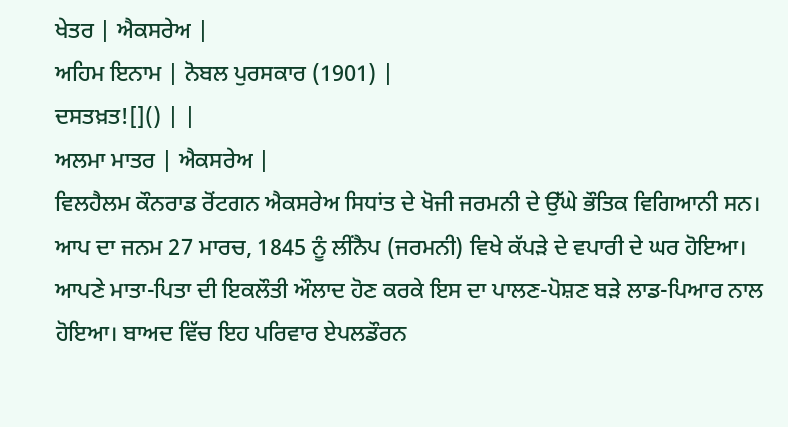ਖੇਤਰ | ਐਕਸਰੇਅ |
ਅਹਿਮ ਇਨਾਮ | ਨੋਬਲ ਪੁਰਸਕਾਰ (1901) |
ਦਸਤਖ਼ਤ![]() | |
ਅਲਮਾ ਮਾਤਰ | ਐਕਸਰੇਅ |
ਵਿਲਹੈਲਮ ਕੌਨਰਾਡ ਰੋਂਟਗਨ ਐਕਸਰੇਅ ਸਿਧਾਂਤ ਦੇ ਖੋਜੀ ਜਰਮਨੀ ਦੇ ਉੱਘੇ ਭੌਤਿਕ ਵਿਗਿਆਨੀ ਸਨ। ਆਪ ਦਾ ਜਨਮ 27 ਮਾਰਚ, 1845 ਨੂੰ ਲੀਂਨੈਪ (ਜਰਮਨੀ) ਵਿਖੇ ਕੱਪੜੇ ਦੇ ਵਪਾਰੀ ਦੇ ਘਰ ਹੋਇਆ। ਆਪਣੇ ਮਾਤਾ-ਪਿਤਾ ਦੀ ਇਕਲੌਤੀ ਔਲਾਦ ਹੋਣ ਕਰਕੇ ਇਸ ਦਾ ਪਾਲਣ-ਪੋਸ਼ਣ ਬੜੇ ਲਾਡ-ਪਿਆਰ ਨਾਲ ਹੋਇਆ। ਬਾਅਦ ਵਿੱਚ ਇਹ ਪਰਿਵਾਰ ਏਪਲਡੌਰਨ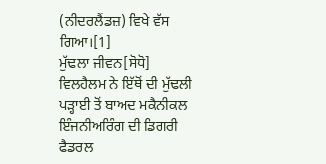(ਨੀਦਰਲੈਂਡਜ਼) ਵਿਖੇ ਵੱਸ ਗਿਆ।[1]
ਮੁੱਢਲਾ ਜੀਵਨ[ਸੋਧੋ]
ਵਿਲਹੈਲਮ ਨੇ ਇੱਥੋਂ ਦੀ ਮੁੱਢਲੀ ਪੜ੍ਹਾਈ ਤੋਂ ਬਾਅਦ ਮਕੈਨੀਕਲ ਇੰਜਨੀਅਰਿੰਗ ਦੀ ਡਿਗਰੀ ਫੈਡਰਲ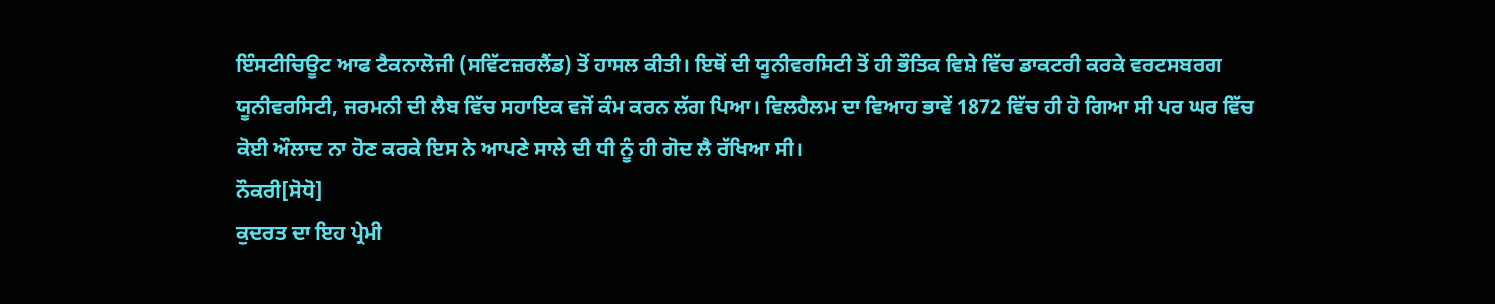ਇੰਸਟੀਚਿਊਟ ਆਫ ਟੈਕਨਾਲੋਜੀ (ਸਵਿੱਟਜ਼ਰਲੈਂਡ) ਤੋਂ ਹਾਸਲ ਕੀਤੀ। ਇਥੋਂ ਦੀ ਯੂਨੀਵਰਸਿਟੀ ਤੋਂ ਹੀ ਭੌਤਿਕ ਵਿਸ਼ੇ ਵਿੱਚ ਡਾਕਟਰੀ ਕਰਕੇ ਵਰਟਸਬਰਗ ਯੂਨੀਵਰਸਿਟੀ, ਜਰਮਨੀ ਦੀ ਲੈਬ ਵਿੱਚ ਸਹਾਇਕ ਵਜੋਂ ਕੰਮ ਕਰਨ ਲੱਗ ਪਿਆ। ਵਿਲਹੈਲਮ ਦਾ ਵਿਆਹ ਭਾਵੇਂ 1872 ਵਿੱਚ ਹੀ ਹੋ ਗਿਆ ਸੀ ਪਰ ਘਰ ਵਿੱਚ ਕੋਈ ਔਲਾਦ ਨਾ ਹੋਣ ਕਰਕੇ ਇਸ ਨੇ ਆਪਣੇ ਸਾਲੇ ਦੀ ਧੀ ਨੂੰ ਹੀ ਗੋਦ ਲੈ ਰੱਖਿਆ ਸੀ।
ਨੌਕਰੀ[ਸੋਧੋ]
ਕੁਦਰਤ ਦਾ ਇਹ ਪ੍ਰੇਮੀ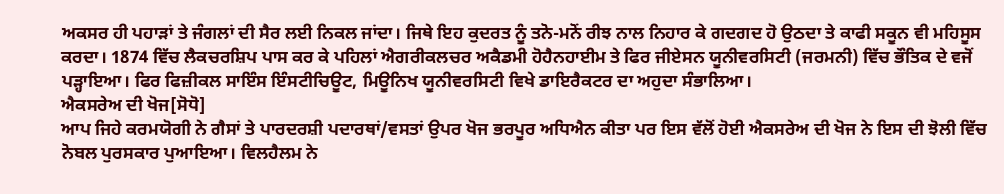ਅਕਸਰ ਹੀ ਪਹਾੜਾਂ ਤੇ ਜੰਗਲਾਂ ਦੀ ਸੈਰ ਲਈ ਨਿਕਲ ਜਾਂਦਾ। ਜਿਥੇ ਇਹ ਕੁਦਰਤ ਨੂੰ ਤਨੋ-ਮਨੋਂ ਰੀਝ ਨਾਲ ਨਿਹਾਰ ਕੇ ਗਦਗਦ ਹੋ ਉਠਦਾ ਤੇ ਕਾਫੀ ਸਕੂਨ ਵੀ ਮਹਿਸੂਸ ਕਰਦਾ। 1874 ਵਿੱਚ ਲੈਕਚਰਸ਼ਿਪ ਪਾਸ ਕਰ ਕੇ ਪਹਿਲਾਂ ਐਗਰੀਕਲਚਰ ਅਕੈਡਮੀ ਹੋਹੈਨਹਾਈਮ ਤੇ ਫਿਰ ਜੀਏਸਨ ਯੂਨੀਵਰਸਿਟੀ (ਜਰਮਨੀ) ਵਿੱਚ ਭੌਤਿਕ ਦੇ ਵਜੋਂ ਪੜ੍ਹਾਇਆ। ਫਿਰ ਫਿਜ਼ੀਕਲ ਸਾਇੰਸ ਇੰਸਟੀਚਿਊਟ, ਮਿਊਨਿਖ ਯੂਨੀਵਰਸਿਟੀ ਵਿਖੇ ਡਾਇਰੈਕਟਰ ਦਾ ਅਹੁਦਾ ਸੰਭਾਲਿਆ।
ਐਕਸਰੇਅ ਦੀ ਖੋਜ[ਸੋਧੋ]
ਆਪ ਜਿਹੇ ਕਰਮਯੋਗੀ ਨੇ ਗੈਸਾਂ ਤੇ ਪਾਰਦਰਸ਼ੀ ਪਦਾਰਥਾਂ/ਵਸਤਾਂ ਉਪਰ ਖੋਜ ਭਰਪੂਰ ਅਧਿਐਨ ਕੀਤਾ ਪਰ ਇਸ ਵੱਲੋਂ ਹੋਈ ਐਕਸਰੇਅ ਦੀ ਖੋਜ ਨੇ ਇਸ ਦੀ ਝੋਲੀ ਵਿੱਚ ਨੋਬਲ ਪੁਰਸਕਾਰ ਪੁਆਇਆ। ਵਿਲਹੈਲਮ ਨੇ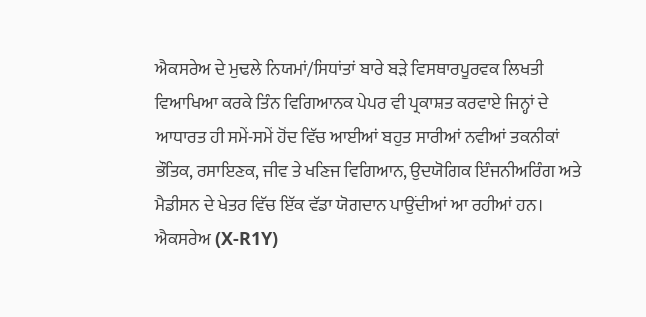ਐਕਸਰੇਅ ਦੇ ਮੁਢਲੇ ਨਿਯਮਾਂ/ਸਿਧਾਂਤਾਂ ਬਾਰੇ ਬੜੇ ਵਿਸਥਾਰਪੂਰਵਕ ਲਿਖਤੀ ਵਿਆਖਿਆ ਕਰਕੇ ਤਿੰਨ ਵਿਗਿਆਨਕ ਪੇਪਰ ਵੀ ਪ੍ਰਕਾਸ਼ਤ ਕਰਵਾਏ ਜਿਨ੍ਹਾਂ ਦੇ ਆਧਾਰਤ ਹੀ ਸਮੇਂ-ਸਮੇਂ ਹੋਂਦ ਵਿੱਚ ਆਈਆਂ ਬਹੁਤ ਸਾਰੀਆਂ ਨਵੀਆਂ ਤਕਨੀਕਾਂ ਭੌਤਿਕ, ਰਸਾਇਣਕ, ਜੀਵ ਤੇ ਖਣਿਜ ਵਿਗਿਆਨ, ਉਦਯੋਗਿਕ ਇੰਜਨੀਅਰਿੰਗ ਅਤੇ ਮੈਡੀਸਨ ਦੇ ਖੇਤਰ ਵਿੱਚ ਇੱਕ ਵੱਡਾ ਯੋਗਦਾਨ ਪਾਉਂਦੀਆਂ ਆ ਰਹੀਆਂ ਹਨ। ਐਕਸਰੇਅ (X-R1Y)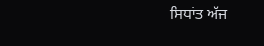ਸਿਧਾਂਤ ਅੱਜ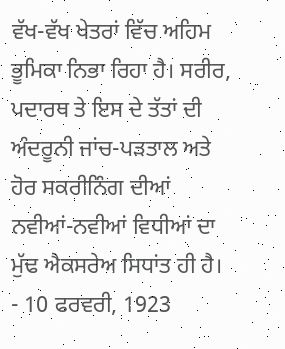ਵੱਖ-ਵੱਖ ਖੇਤਰਾਂ ਵਿੱਚ ਅਹਿਮ ਭੂਮਿਕਾ ਨਿਭਾ ਰਿਹਾ ਹੈ। ਸਰੀਰ, ਪਦਾਰਥ ਤੇ ਇਸ ਦੇ ਤੱਤਾਂ ਦੀ ਅੰਦਰੂਨੀ ਜਾਂਚ-ਪੜਤਾਲ ਅਤੇ ਹੋਰ ਸਕਰੀਨਿੰਗ ਦੀਆਂ ਨਵੀਆਂ-ਨਵੀਆਂ ਵਿਧੀਆਂ ਦਾ ਮੁੱਢ ਐਕਸਰੇਅ ਸਿਧਾਂਤ ਹੀ ਹੈ।
- 10 ਫਰਵਰੀ, 1923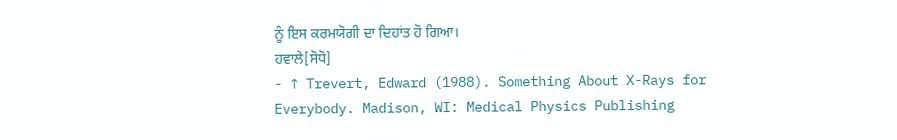ਨੂੰ ਇਸ ਕਰਮਯੋਗੀ ਦਾ ਦਿਹਾਂਤ ਹੋ ਗਿਆ।
ਹਵਾਲੇ[ਸੋਧੋ]
- ↑ Trevert, Edward (1988). Something About X-Rays for Everybody. Madison, WI: Medical Physics Publishing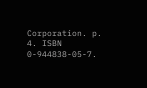Corporation. p. 4. ISBN 0-944838-05-7.